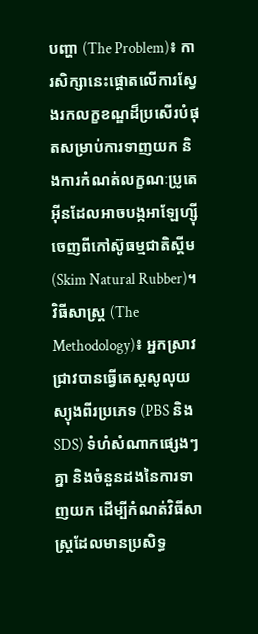បញ្ហា (The Problem)៖ ការសិក្សានេះផ្តោតលើការស្វែងរកលក្ខខណ្ឌដ៏ប្រសើរបំផុតសម្រាប់ការទាញយក និងការកំណត់លក្ខណៈប្រូតេអ៊ីនដែលអាចបង្កអាឡែហ្ស៊ីចេញពីកៅស៊ូធម្មជាតិស្គីម (Skim Natural Rubber)។
វិធីសាស្ត្រ (The Methodology)៖ អ្នកស្រាវជ្រាវបានធ្វើតេស្តសូលុយស្យុងពីរប្រភេទ (PBS និង SDS) ទំហំសំណាកផ្សេងៗគ្នា និងចំនួនដងនៃការទាញយក ដើម្បីកំណត់វិធីសាស្ត្រដែលមានប្រសិទ្ធ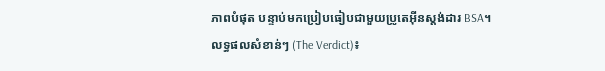ភាពបំផុត បន្ទាប់មកប្រៀបធៀបជាមួយប្រូតេអ៊ីនស្តង់ដារ BSA។
លទ្ធផលសំខាន់ៗ (The Verdict)៖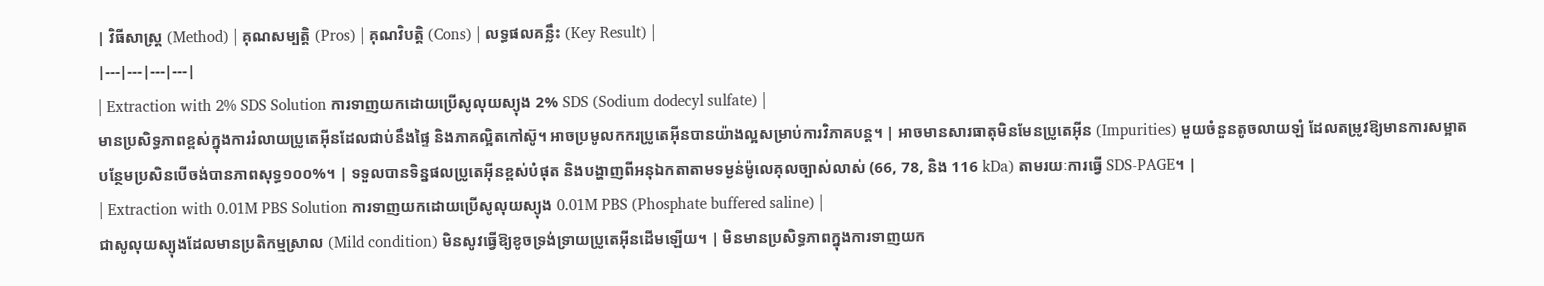| វិធីសាស្ត្រ (Method) | គុណសម្បត្តិ (Pros) | គុណវិបត្តិ (Cons) | លទ្ធផលគន្លឹះ (Key Result) |
|---|---|---|---|
| Extraction with 2% SDS Solution ការទាញយកដោយប្រើសូលុយស្យុង 2% SDS (Sodium dodecyl sulfate) |
មានប្រសិទ្ធភាពខ្ពស់ក្នុងការរំលាយប្រូតេអ៊ីនដែលជាប់នឹងផ្ទៃ និងភាគល្អិតកៅស៊ូ។ អាចប្រមូលកករប្រូតេអ៊ីនបានយ៉ាងល្អសម្រាប់ការវិភាគបន្ត។ | អាចមានសារធាតុមិនមែនប្រូតេអ៊ីន (Impurities) មួយចំនួនតូចលាយឡំ ដែលតម្រូវឱ្យមានការសម្អាតបន្ថែមប្រសិនបើចង់បានភាពសុទ្ធ១០០%។ | ទទួលបានទិន្នផលប្រូតេអ៊ីនខ្ពស់បំផុត និងបង្ហាញពីអនុឯកតាតាមទម្ងន់ម៉ូលេគុលច្បាស់លាស់ (66, 78, និង 116 kDa) តាមរយៈការធ្វើ SDS-PAGE។ |
| Extraction with 0.01M PBS Solution ការទាញយកដោយប្រើសូលុយស្យុង 0.01M PBS (Phosphate buffered saline) |
ជាសូលុយស្យុងដែលមានប្រតិកម្មស្រាល (Mild condition) មិនសូវធ្វើឱ្យខូចទ្រង់ទ្រាយប្រូតេអ៊ីនដើមឡើយ។ | មិនមានប្រសិទ្ធភាពក្នុងការទាញយក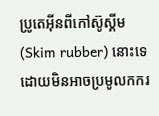ប្រូតេអ៊ីនពីកៅស៊ូស្គីម (Skim rubber) នោះទេ ដោយមិនអាចប្រមូលកករ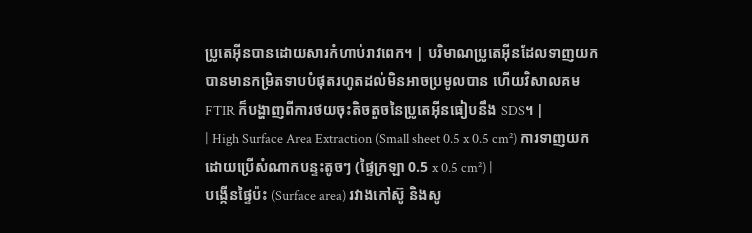ប្រូតេអ៊ីនបានដោយសារកំហាប់រាវពេក។ | បរិមាណប្រូតេអ៊ីនដែលទាញយកបានមានកម្រិតទាបបំផុតរហូតដល់មិនអាចប្រមូលបាន ហើយវិសាលគម FTIR ក៏បង្ហាញពីការថយចុះតិចតួចនៃប្រូតេអ៊ីនធៀបនឹង SDS។ |
| High Surface Area Extraction (Small sheet 0.5 x 0.5 cm²) ការទាញយកដោយប្រើសំណាកបន្ទះតូចៗ (ផ្ទៃក្រឡា 0.5 x 0.5 cm²) |
បង្កើនផ្ទៃប៉ះ (Surface area) រវាងកៅស៊ូ និងសូ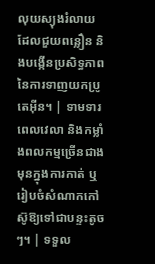លុយស្យុងរំលាយ ដែលជួយពន្លឿន និងបង្កើនប្រសិទ្ធភាពនៃការទាញយកប្រូតេអ៊ីន។ | ទាមទារពេលវេលា និងកម្លាំងពលកម្មច្រើនជាងមុនក្នុងការកាត់ ឬរៀបចំសំណាកកៅស៊ូឱ្យទៅជាបន្ទះតូចៗ។ | ទទួល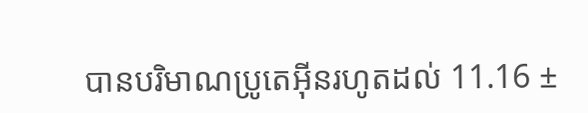បានបរិមាណប្រូតេអ៊ីនរហូតដល់ 11.16 ±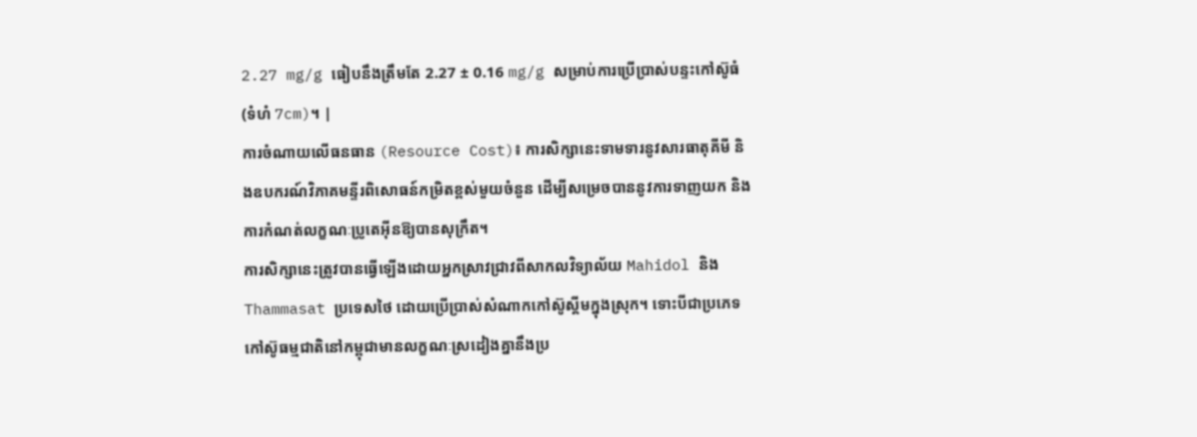2.27 mg/g ធៀបនឹងត្រឹមតែ 2.27 ± 0.16 mg/g សម្រាប់ការប្រើប្រាស់បន្ទះកៅស៊ូធំ (ទំហំ 7cm)។ |
ការចំណាយលើធនធាន (Resource Cost)៖ ការសិក្សានេះទាមទារនូវសារធាតុគីមី និងឧបករណ៍វិភាគមន្ទីរពិសោធន៍កម្រិតខ្ពស់មួយចំនួន ដើម្បីសម្រេចបាននូវការទាញយក និងការកំណត់លក្ខណៈប្រូតេអ៊ីនឱ្យបានសុក្រឹត។
ការសិក្សានេះត្រូវបានធ្វើឡើងដោយអ្នកស្រាវជ្រាវពីសាកលវិទ្យាល័យ Mahidol និង Thammasat ប្រទេសថៃ ដោយប្រើប្រាស់សំណាកកៅស៊ូស្គីមក្នុងស្រុក។ ទោះបីជាប្រភេទកៅស៊ូធម្មជាតិនៅកម្ពុជាមានលក្ខណៈស្រដៀងគ្នានឹងប្រ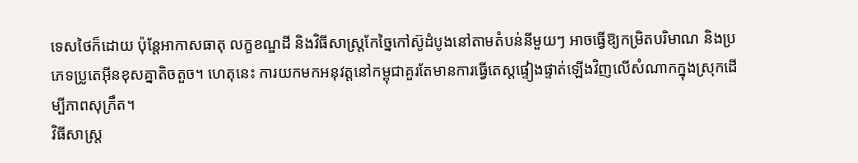ទេសថៃក៏ដោយ ប៉ុន្តែអាកាសធាតុ លក្ខខណ្ឌដី និងវិធីសាស្ត្រកែច្នៃកៅស៊ូដំបូងនៅតាមតំបន់នីមួយៗ អាចធ្វើឱ្យកម្រិតបរិមាណ និងប្រភេទប្រូតេអ៊ីនខុសគ្នាតិចតួច។ ហេតុនេះ ការយកមកអនុវត្តនៅកម្ពុជាគួរតែមានការធ្វើតេស្តផ្ទៀងផ្ទាត់ឡើងវិញលើសំណាកក្នុងស្រុកដើម្បីភាពសុក្រឹត។
វិធីសាស្ត្រ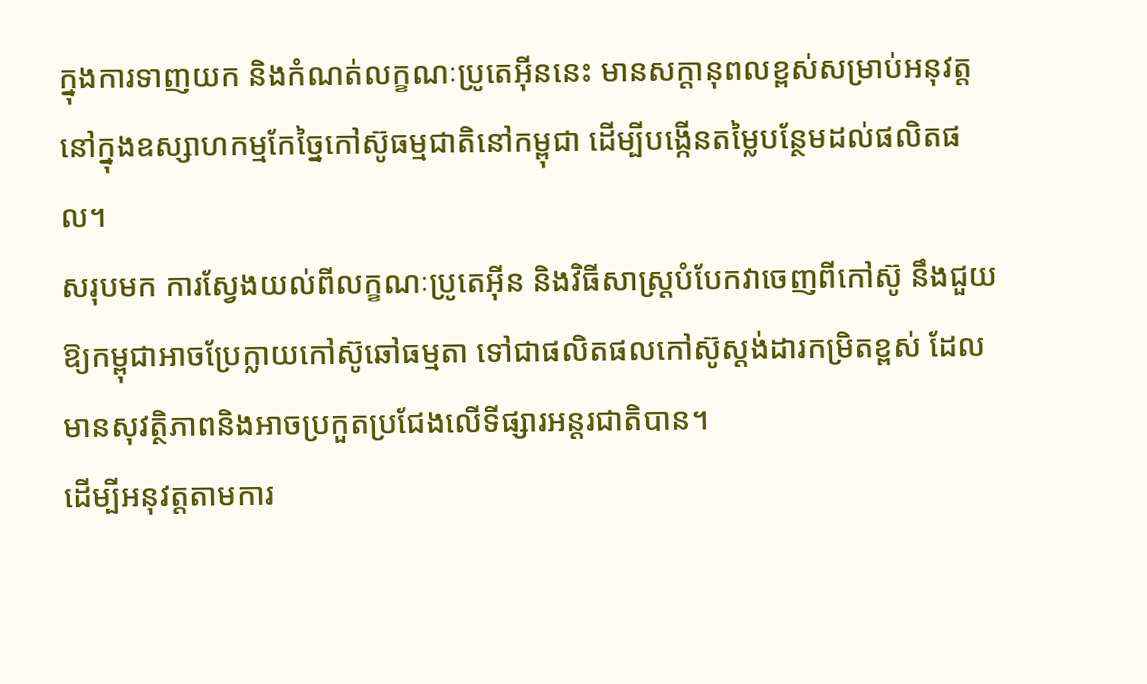ក្នុងការទាញយក និងកំណត់លក្ខណៈប្រូតេអ៊ីននេះ មានសក្តានុពលខ្ពស់សម្រាប់អនុវត្តនៅក្នុងឧស្សាហកម្មកែច្នៃកៅស៊ូធម្មជាតិនៅកម្ពុជា ដើម្បីបង្កើនតម្លៃបន្ថែមដល់ផលិតផល។
សរុបមក ការស្វែងយល់ពីលក្ខណៈប្រូតេអ៊ីន និងវិធីសាស្ត្របំបែកវាចេញពីកៅស៊ូ នឹងជួយឱ្យកម្ពុជាអាចប្រែក្លាយកៅស៊ូឆៅធម្មតា ទៅជាផលិតផលកៅស៊ូស្តង់ដារកម្រិតខ្ពស់ ដែលមានសុវត្ថិភាពនិងអាចប្រកួតប្រជែងលើទីផ្សារអន្តរជាតិបាន។
ដើម្បីអនុវត្តតាមការ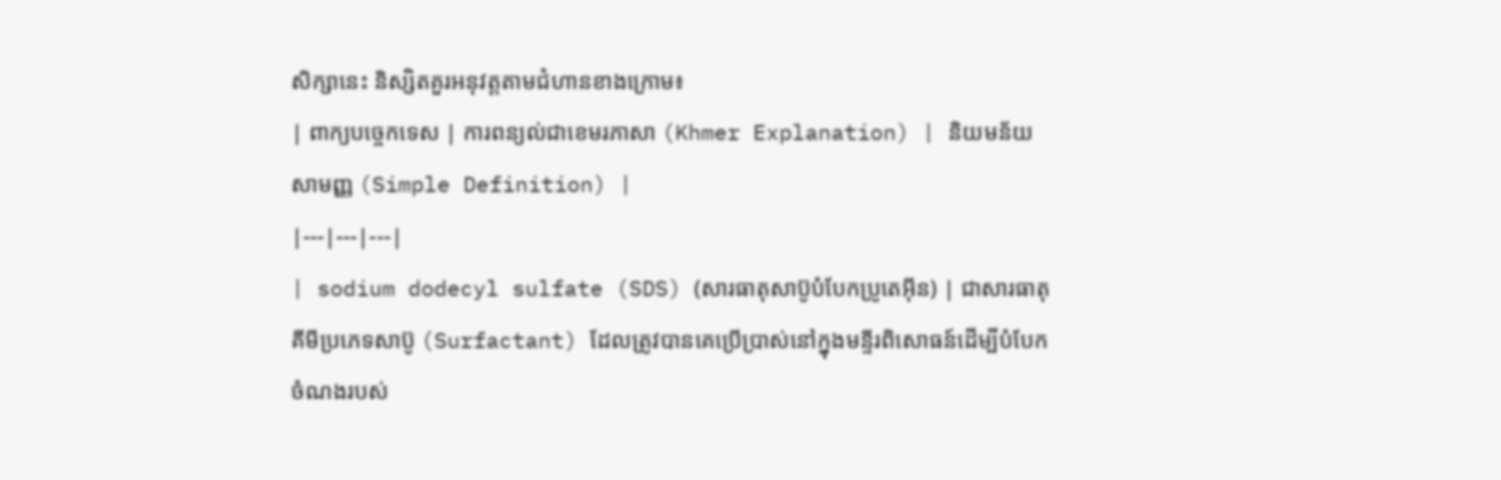សិក្សានេះ និស្សិតគួរអនុវត្តតាមជំហានខាងក្រោម៖
| ពាក្យបច្ចេកទេស | ការពន្យល់ជាខេមរភាសា (Khmer Explanation) | និយមន័យសាមញ្ញ (Simple Definition) |
|---|---|---|
| sodium dodecyl sulfate (SDS) (សារធាតុសាប៊ូបំបែកប្រូតេអ៊ីន) | ជាសារធាតុគីមីប្រភេទសាប៊ូ (Surfactant) ដែលត្រូវបានគេប្រើប្រាស់នៅក្នុងមន្ទីរពិសោធន៍ដើម្បីបំបែកចំណងរបស់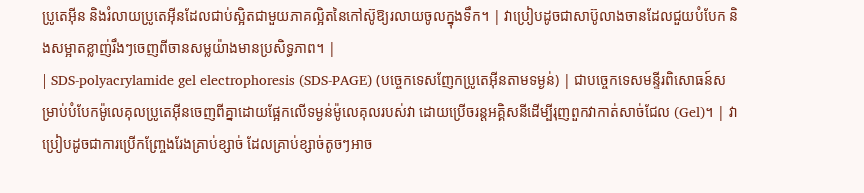ប្រូតេអ៊ីន និងរំលាយប្រូតេអ៊ីនដែលជាប់ស្អិតជាមួយភាគល្អិតនៃកៅស៊ូឱ្យរលាយចូលក្នុងទឹក។ | វាប្រៀបដូចជាសាប៊ូលាងចានដែលជួយបំបែក និងសម្អាតខ្លាញ់រឹងៗចេញពីចានសម្លយ៉ាងមានប្រសិទ្ធភាព។ |
| SDS-polyacrylamide gel electrophoresis (SDS-PAGE) (បច្ចេកទេសញែកប្រូតេអ៊ីនតាមទម្ងន់) | ជាបច្ចេកទេសមន្ទីរពិសោធន៍សម្រាប់បំបែកម៉ូលេគុលប្រូតេអ៊ីនចេញពីគ្នាដោយផ្អែកលើទម្ងន់ម៉ូលេគុលរបស់វា ដោយប្រើចរន្តអគ្គិសនីដើម្បីរុញពួកវាកាត់សាច់ជែល (Gel)។ | វាប្រៀបដូចជាការប្រើកញ្ច្រែងរែងគ្រាប់ខ្សាច់ ដែលគ្រាប់ខ្សាច់តូចៗអាច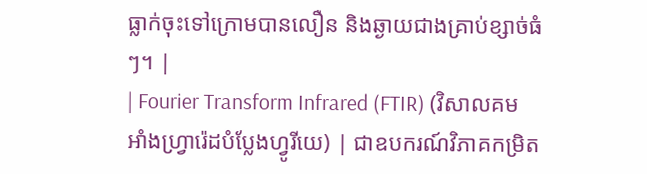ធ្លាក់ចុះទៅក្រោមបានលឿន និងឆ្ងាយជាងគ្រាប់ខ្សាច់ធំៗ។ |
| Fourier Transform Infrared (FTIR) (វិសាលគមអាំងហ្វ្រារ៉េដបំប្លែងហ្វូរីយេ) | ជាឧបករណ៍វិភាគកម្រិត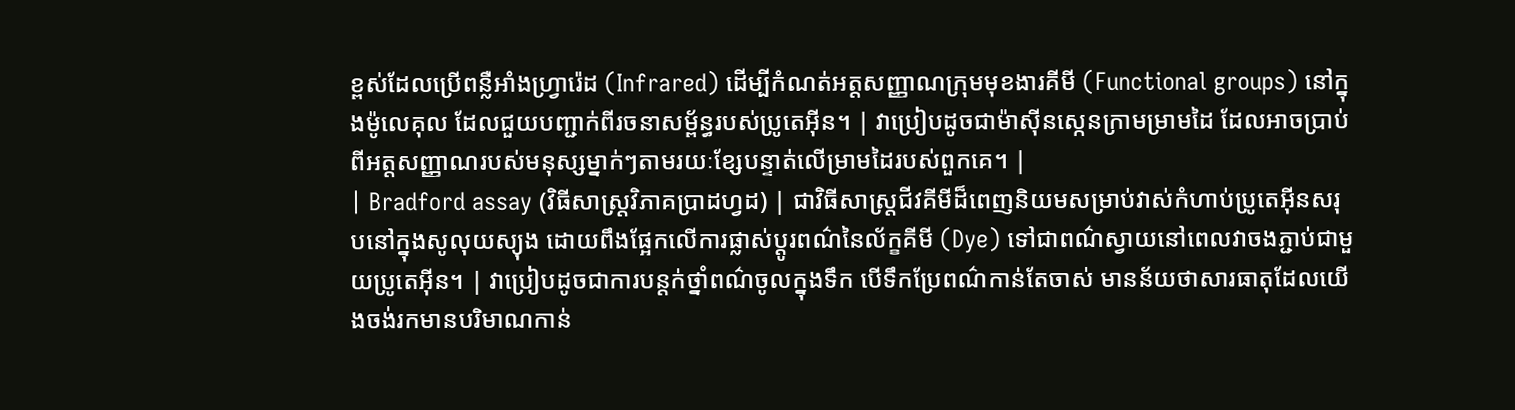ខ្ពស់ដែលប្រើពន្លឺអាំងហ្វ្រារ៉េដ (Infrared) ដើម្បីកំណត់អត្តសញ្ញាណក្រុមមុខងារគីមី (Functional groups) នៅក្នុងម៉ូលេគុល ដែលជួយបញ្ជាក់ពីរចនាសម្ព័ន្ធរបស់ប្រូតេអ៊ីន។ | វាប្រៀបដូចជាម៉ាស៊ីនស្កេនក្រាមម្រាមដៃ ដែលអាចប្រាប់ពីអត្តសញ្ញាណរបស់មនុស្សម្នាក់ៗតាមរយៈខ្សែបន្ទាត់លើម្រាមដៃរបស់ពួកគេ។ |
| Bradford assay (វិធីសាស្ត្រវិភាគប្រាដហ្វដ) | ជាវិធីសាស្ត្រជីវគីមីដ៏ពេញនិយមសម្រាប់វាស់កំហាប់ប្រូតេអ៊ីនសរុបនៅក្នុងសូលុយស្យុង ដោយពឹងផ្អែកលើការផ្លាស់ប្តូរពណ៌នៃល័ក្ខគីមី (Dye) ទៅជាពណ៌ស្វាយនៅពេលវាចងភ្ជាប់ជាមួយប្រូតេអ៊ីន។ | វាប្រៀបដូចជាការបន្តក់ថ្នាំពណ៌ចូលក្នុងទឹក បើទឹកប្រែពណ៌កាន់តែចាស់ មានន័យថាសារធាតុដែលយើងចង់រកមានបរិមាណកាន់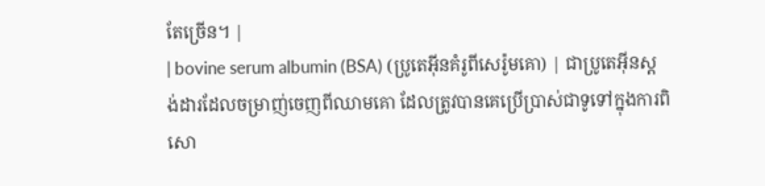តែច្រើន។ |
| bovine serum albumin (BSA) (ប្រូតេអ៊ីនគំរូពីសេរ៉ូមគោ) | ជាប្រូតេអ៊ីនស្តង់ដារដែលចម្រាញ់ចេញពីឈាមគោ ដែលត្រូវបានគេប្រើប្រាស់ជាទូទៅក្នុងការពិសោ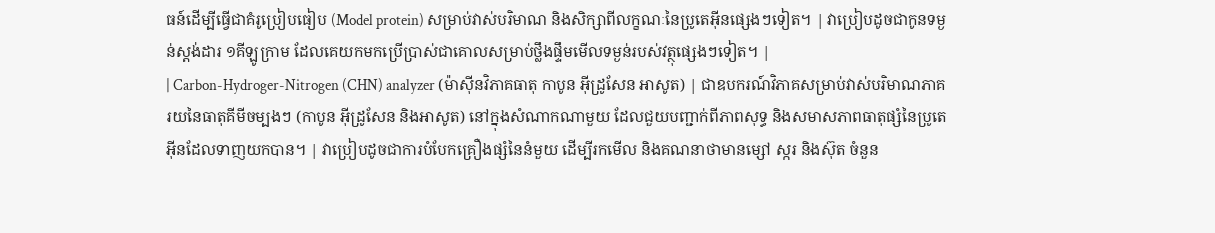ធន៍ដើម្បីធ្វើជាគំរូប្រៀបធៀប (Model protein) សម្រាប់វាស់បរិមាណ និងសិក្សាពីលក្ខណៈនៃប្រូតេអ៊ីនផ្សេងៗទៀត។ | វាប្រៀបដូចជាកូនទម្ងន់ស្តង់ដារ ១គីឡូក្រាម ដែលគេយកមកប្រើប្រាស់ជាគោលសម្រាប់ថ្លឹងផ្ទឹមមើលទម្ងន់របស់វត្ថុផ្សេងៗទៀត។ |
| Carbon-Hydroger-Nitrogen (CHN) analyzer (ម៉ាស៊ីនវិភាគធាតុ កាបូន អ៊ីដ្រូសែន អាសូត) | ជាឧបករណ៍វិភាគសម្រាប់វាស់បរិមាណភាគរយនៃធាតុគីមីចម្បងៗ (កាបូន អ៊ីដ្រូសែន និងអាសូត) នៅក្នុងសំណាកណាមួយ ដែលជួយបញ្ជាក់ពីភាពសុទ្ធ និងសមាសភាពធាតុផ្សំនៃប្រូតេអ៊ីនដែលទាញយកបាន។ | វាប្រៀបដូចជាការបំបែកគ្រឿងផ្សំនៃនំមួយ ដើម្បីរកមើល និងគណនាថាមានម្សៅ ស្ករ និងស៊ុត ចំនួន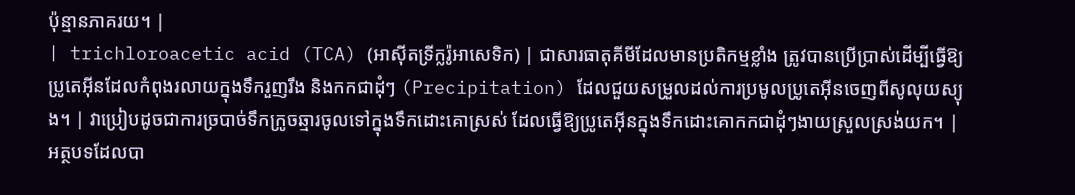ប៉ុន្មានភាគរយ។ |
| trichloroacetic acid (TCA) (អាស៊ីតទ្រីក្លរ៉ូអាសេទិក) | ជាសារធាតុគីមីដែលមានប្រតិកម្មខ្លាំង ត្រូវបានប្រើប្រាស់ដើម្បីធ្វើឱ្យប្រូតេអ៊ីនដែលកំពុងរលាយក្នុងទឹករួញរឹង និងកកជាដុំៗ (Precipitation) ដែលជួយសម្រួលដល់ការប្រមូលប្រូតេអ៊ីនចេញពីសូលុយស្យុង។ | វាប្រៀបដូចជាការច្របាច់ទឹកក្រូចឆ្មារចូលទៅក្នុងទឹកដោះគោស្រស់ ដែលធ្វើឱ្យប្រូតេអ៊ីនក្នុងទឹកដោះគោកកជាដុំៗងាយស្រួលស្រង់យក។ |
អត្ថបទដែលបា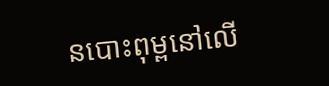នបោះពុម្ពនៅលើ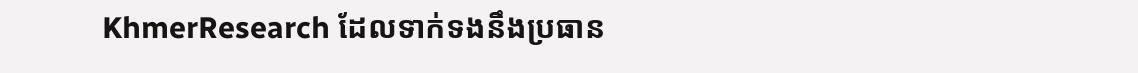KhmerResearch ដែលទាក់ទងនឹងប្រធាន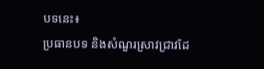បទនេះ៖
ប្រធានបទ និងសំណួរស្រាវជ្រាវដែ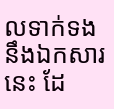លទាក់ទងនឹងឯកសារនេះ ដែ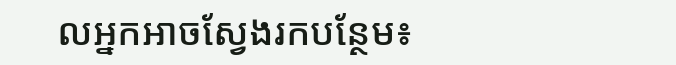លអ្នកអាចស្វែងរកបន្ថែម៖